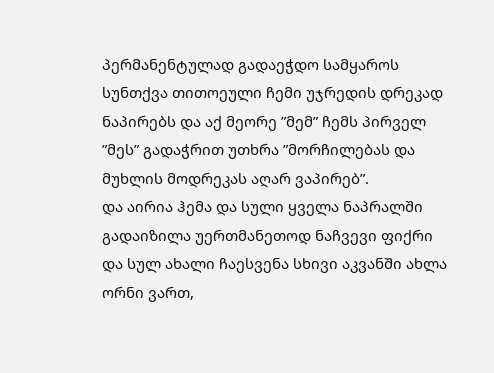პერმანენტულად გადაეჭდო სამყაროს სუნთქვა თითოეული ჩემი უჯრედის დრეკად ნაპირებს და აქ მეორე ”მემ” ჩემს პირველ ”მეს” გადაჭრით უთხრა ”მორჩილებას და მუხლის მოდრეკას აღარ ვაპირებ”.
და აირია ჰემა და სული ყველა ნაპრალში გადაიზილა უერთმანეთოდ ნაჩვევი ფიქრი და სულ ახალი ჩაესვენა სხივი აკვანში ახლა ორნი ვართ,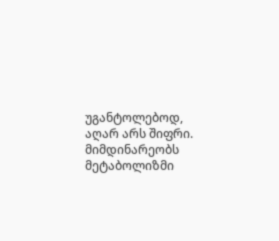უგანტოლებოდ, აღარ არს შიფრი.
მიმდინარეობს მეტაბოლიზმი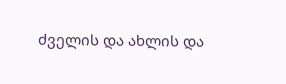ძველის და ახლის და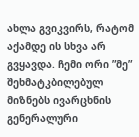ახლა გვიკვირს, რატომ აქამდე ის სხვა არ გვყავდა. ჩემი ორი ”მე” შეხმატკბილებულ მიზნებს ივარცხნის გენერალური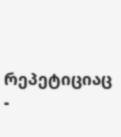რეპეტიციაც -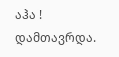აჰა ! დამთავრდა.